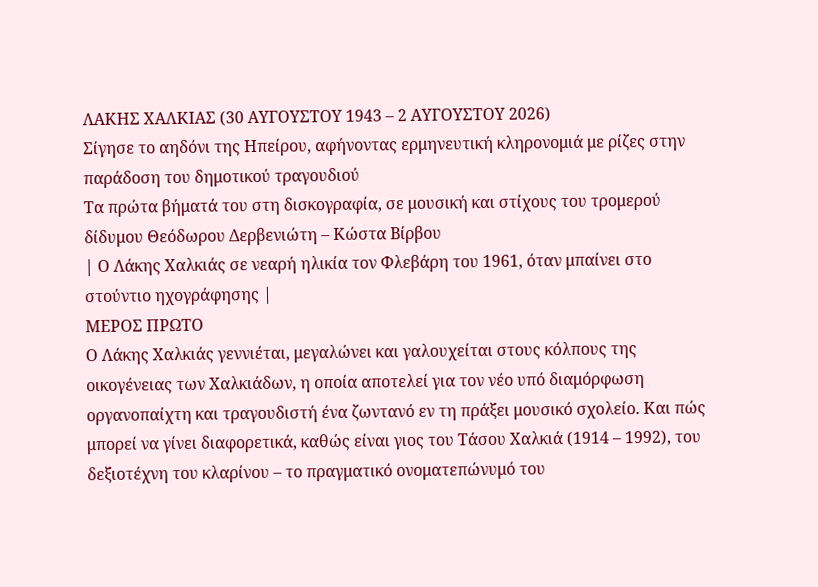ΛΑΚΗΣ ΧΑΛΚΙΑΣ (30 ΑΥΓΟΥΣΤΟΥ 1943 – 2 ΑΥΓΟΥΣΤΟΥ 2026)
Σίγησε το αηδόνι της Ηπείρου, αφήνοντας ερμηνευτική κληρονομιά με ρίζες στην παράδοση του δημοτικού τραγουδιού
Τα πρώτα βήματά του στη δισκογραφία, σε μουσική και στίχους του τρομερού δίδυμου Θεόδωρου Δερβενιώτη – Κώστα Βίρβου
| Ο Λάκης Χαλκιάς σε νεαρή ηλικία τον Φλεβάρη του 1961, όταν μπαίνει στο στούντιο ηχογράφησης |
ΜΕΡΟΣ ΠΡΩΤΟ
Ο Λάκης Χαλκιάς γεννιέται, μεγαλώνει και γαλουχείται στους κόλπους της οικογένειας των Χαλκιάδων, η οποία αποτελεί για τον νέο υπό διαμόρφωση οργανοπαίχτη και τραγουδιστή ένα ζωντανό εν τη πράξει μουσικό σχολείο. Και πώς μπορεί να γίνει διαφορετικά, καθώς είναι γιος του Τάσου Χαλκιά (1914 – 1992), του δεξιοτέχνη του κλαρίνου – το πραγματικό ονοματεπώνυμό του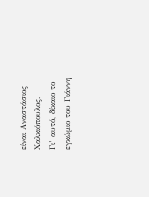είναι Αναστάσιος Χαλκιόπουλος.
Γι’ αυτό, δίκαιο το εγκώμιο του Γιάννη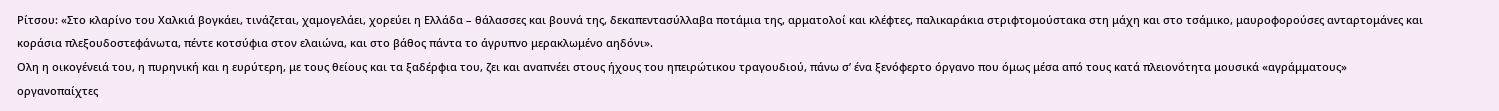Ρίτσου: «Στο κλαρίνο του Χαλκιά βογκάει, τινάζεται, χαμογελάει, χορεύει η Ελλάδα – θάλασσες και βουνά της, δεκαπεντασύλλαβα ποτάμια της, αρματολοί και κλέφτες, παλικαράκια στριφτομούστακα στη μάχη και στο τσάμικο, μαυροφορούσες ανταρτομάνες και κοράσια πλεξουδοστεφάνωτα, πέντε κοτσύφια στον ελαιώνα, και στο βάθος πάντα το άγρυπνο μερακλωμένο αηδόνι».
Ολη η οικογένειά του, η πυρηνική και η ευρύτερη, με τους θείους και τα ξαδέρφια του, ζει και αναπνέει στους ήχους του ηπειρώτικου τραγουδιού, πάνω σ’ ένα ξενόφερτο όργανο που όμως μέσα από τους κατά πλειονότητα μουσικά «αγράμματους» οργανοπαίχτες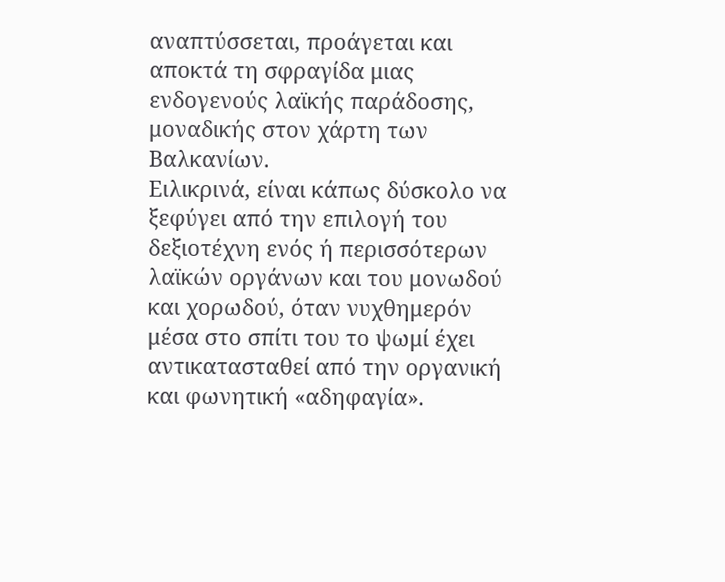αναπτύσσεται, προάγεται και αποκτά τη σφραγίδα μιας ενδογενούς λαϊκής παράδοσης, μοναδικής στον χάρτη των Βαλκανίων.
Ειλικρινά, είναι κάπως δύσκολο να ξεφύγει από την επιλογή του δεξιοτέχνη ενός ή περισσότερων λαϊκών οργάνων και του μονωδού και χορωδού, όταν νυχθημερόν μέσα στο σπίτι του το ψωμί έχει αντικατασταθεί από την οργανική και φωνητική «αδηφαγία».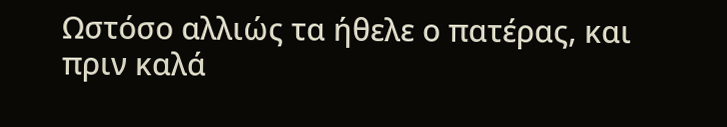Ωστόσο αλλιώς τα ήθελε ο πατέρας, και πριν καλά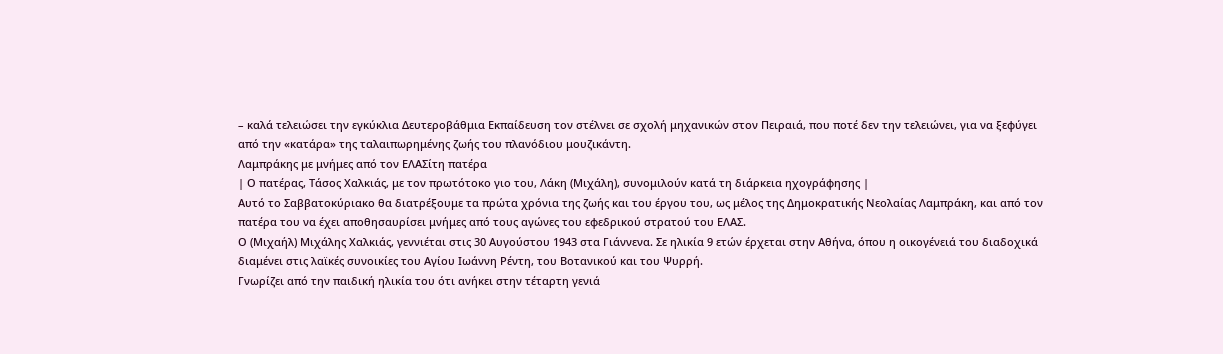– καλά τελειώσει την εγκύκλια Δευτεροβάθμια Εκπαίδευση τον στέλνει σε σχολή μηχανικών στον Πειραιά, που ποτέ δεν την τελειώνει, για να ξεφύγει από την «κατάρα» της ταλαιπωρημένης ζωής του πλανόδιου μουζικάντη.
Λαμπράκης με μνήμες από τον ΕΛΑΣίτη πατέρα
| Ο πατέρας, Τάσος Χαλκιάς, με τον πρωτότοκο γιο του, Λάκη (Μιχάλη), συνομιλούν κατά τη διάρκεια ηχογράφησης |
Αυτό το Σαββατοκύριακο θα διατρέξουμε τα πρώτα χρόνια της ζωής και του έργου του, ως μέλος της Δημοκρατικής Νεολαίας Λαμπράκη, και από τον πατέρα του να έχει αποθησαυρίσει μνήμες από τους αγώνες του εφεδρικού στρατού του ΕΛΑΣ.
Ο (Μιχαήλ) Μιχάλης Χαλκιάς, γεννιέται στις 30 Αυγούστου 1943 στα Γιάννενα. Σε ηλικία 9 ετών έρχεται στην Αθήνα, όπου η οικογένειά του διαδοχικά διαμένει στις λαϊκές συνοικίες του Αγίου Ιωάννη Ρέντη, του Βοτανικού και του Ψυρρή.
Γνωρίζει από την παιδική ηλικία του ότι ανήκει στην τέταρτη γενιά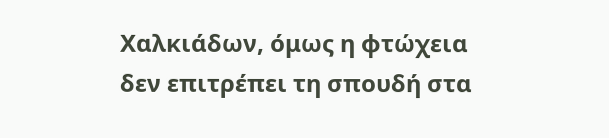Χαλκιάδων, όμως η φτώχεια δεν επιτρέπει τη σπουδή στα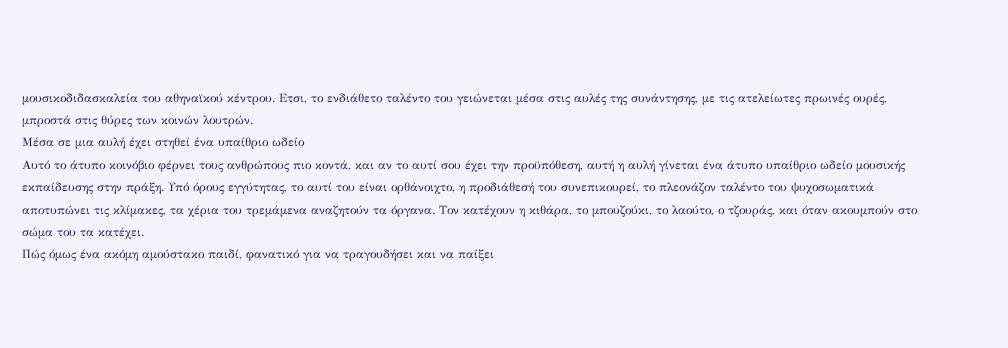μουσικοδιδασκαλεία του αθηναϊκού κέντρου. Ετσι, το ενδιάθετο ταλέντο του γειώνεται μέσα στις αυλές της συνάντησης, με τις ατελείωτες πρωινές ουρές, μπροστά στις θύρες των κοινών λουτρών.
Μέσα σε μια αυλή έχει στηθεί ένα υπαίθριο ωδείο
Αυτό το άτυπο κοινόβιο φέρνει τους ανθρώπους πιο κοντά, και αν το αυτί σου έχει την προϋπόθεση, αυτή η αυλή γίνεται ένα άτυπο υπαίθριο ωδείο μουσικής εκπαίδευσης στην πράξη. Υπό όρους εγγύτητας, το αυτί του είναι ορθάνοιχτο, η προδιάθεσή του συνεπικουρεί, το πλεονάζον ταλέντο του ψυχοσωματικά αποτυπώνει τις κλίμακες, τα χέρια του τρεμάμενα αναζητούν τα όργανα. Τον κατέχουν η κιθάρα, το μπουζούκι, το λαούτο, ο τζουράς, και όταν ακουμπούν στο σώμα του τα κατέχει.
Πώς όμως ένα ακόμη αμούστακο παιδί, φανατικό για να τραγουδήσει και να παίξει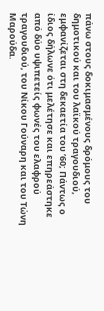πάνω στους δοκιμασμένους δρόμους του δημοτικού και του λαϊκού τραγουδιού, εμφανίζεται στη δεκαετία του ’60; Πάντως ο ίδιος δήλωνε ότι μελέτησε και επηρεάστηκε από δύο υψιπετείς φωνές του ελαφρού τραγουδιού, του Νίκου Γούναρη και του Τώνη Μαρούδα.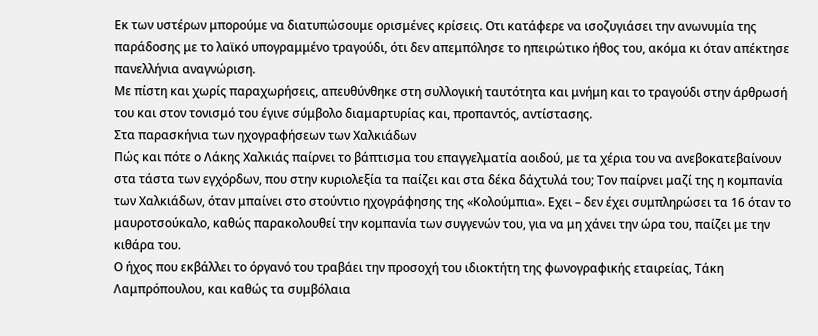Εκ των υστέρων μπορούμε να διατυπώσουμε ορισμένες κρίσεις. Οτι κατάφερε να ισοζυγιάσει την ανωνυμία της παράδοσης με το λαϊκό υπογραμμένο τραγούδι, ότι δεν απεμπόλησε το ηπειρώτικο ήθος του, ακόμα κι όταν απέκτησε πανελλήνια αναγνώριση.
Με πίστη και χωρίς παραχωρήσεις, απευθύνθηκε στη συλλογική ταυτότητα και μνήμη και το τραγούδι στην άρθρωσή του και στον τονισμό του έγινε σύμβολο διαμαρτυρίας και, προπαντός, αντίστασης.
Στα παρασκήνια των ηχογραφήσεων των Χαλκιάδων
Πώς και πότε ο Λάκης Χαλκιάς παίρνει το βάπτισμα του επαγγελματία αοιδού, με τα χέρια του να ανεβοκατεβαίνουν στα τάστα των εγχόρδων, που στην κυριολεξία τα παίζει και στα δέκα δάχτυλά του; Τον παίρνει μαζί της η κομπανία των Χαλκιάδων, όταν μπαίνει στο στούντιο ηχογράφησης της «Κολούμπια». Εχει – δεν έχει συμπληρώσει τα 16 όταν το μαυροτσούκαλο, καθώς παρακολουθεί την κομπανία των συγγενών του, για να μη χάνει την ώρα του, παίζει με την κιθάρα του.
Ο ήχος που εκβάλλει το όργανό του τραβάει την προσοχή του ιδιοκτήτη της φωνογραφικής εταιρείας, Τάκη Λαμπρόπουλου, και καθώς τα συμβόλαια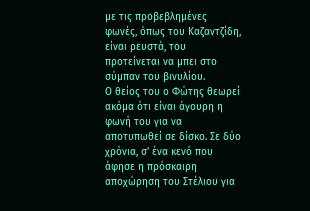με τις προβεβλημένες φωνές, όπως του Καζαντζίδη, είναι ρευστά, του προτείνεται να μπει στο σύμπαν του βινυλίου.
Ο θείος του ο Φώτης θεωρεί ακόμα ότι είναι άγουρη η φωνή του για να αποτυπωθεί σε δίσκο. Σε δύο χρόνια, σ’ ένα κενό που άφησε η πρόσκαιρη αποχώρηση του Στέλιου για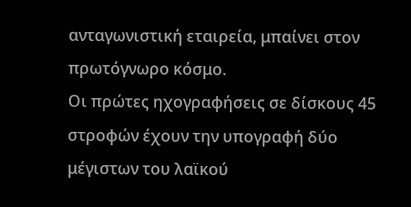ανταγωνιστική εταιρεία, μπαίνει στον πρωτόγνωρο κόσμο.
Οι πρώτες ηχογραφήσεις σε δίσκους 45 στροφών έχουν την υπογραφή δύο μέγιστων του λαϊκού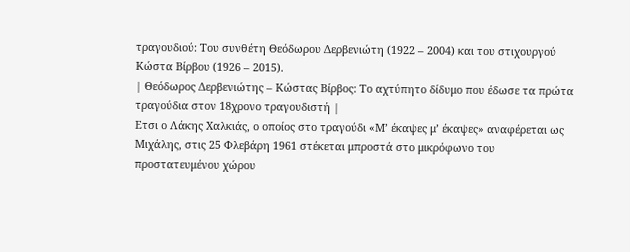τραγουδιού: Του συνθέτη Θεόδωρου Δερβενιώτη (1922 – 2004) και του στιχουργού Κώστα Βίρβου (1926 – 2015).
| Θεόδωρος Δερβενιώτης – Κώστας Βίρβος: Το αχτύπητο δίδυμο που έδωσε τα πρώτα τραγούδια στον 18χρονο τραγουδιστή |
Ετσι ο Λάκης Χαλκιάς, ο οποίος στο τραγούδι «Μ’ έκαψες μ’ έκαψες» αναφέρεται ως Μιχάλης, στις 25 Φλεβάρη 1961 στέκεται μπροστά στο μικρόφωνο του προστατευμένου χώρου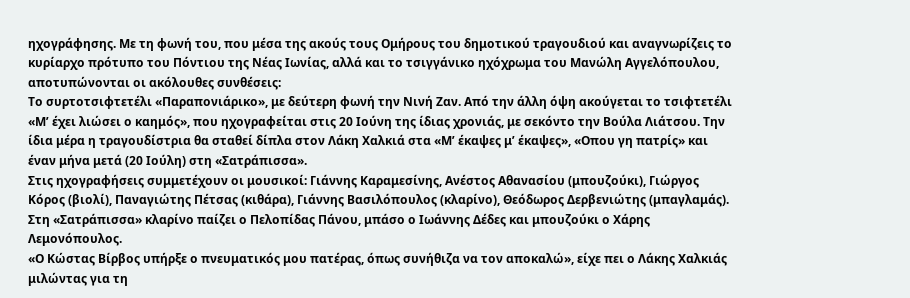ηχογράφησης. Με τη φωνή του, που μέσα της ακούς τους Ομήρους του δημοτικού τραγουδιού και αναγνωρίζεις το κυρίαρχο πρότυπο του Πόντιου της Νέας Ιωνίας, αλλά και το τσιγγάνικο ηχόχρωμα του Μανώλη Αγγελόπουλου, αποτυπώνονται οι ακόλουθες συνθέσεις:
Το συρτοτσιφτετέλι «Παραπονιάρικο», με δεύτερη φωνή την Νινή Ζαν. Από την άλλη όψη ακούγεται το τσιφτετέλι «Μ’ έχει λιώσει ο καημός», που ηχογραφείται στις 20 Ιούνη της ίδιας χρονιάς, με σεκόντο την Βούλα Λιάτσου. Την ίδια μέρα η τραγουδίστρια θα σταθεί δίπλα στον Λάκη Χαλκιά στα «Μ’ έκαψες μ’ έκαψες», «Οπου γη πατρίς» και έναν μήνα μετά (20 Ιούλη) στη «Σατράπισσα».
Στις ηχογραφήσεις συμμετέχουν οι μουσικοί: Γιάννης Καραμεσίνης, Ανέστος Αθανασίου (μπουζούκι), Γιώργος Κόρος (βιολί), Παναγιώτης Πέτσας (κιθάρα), Γιάννης Βασιλόπουλος (κλαρίνο), Θεόδωρος Δερβενιώτης (μπαγλαμάς). Στη «Σατράπισσα» κλαρίνο παίζει ο Πελοπίδας Πάνου, μπάσο ο Ιωάννης Δέδες και μπουζούκι ο Χάρης Λεμονόπουλος.
«Ο Κώστας Βίρβος υπήρξε ο πνευματικός μου πατέρας, όπως συνήθιζα να τον αποκαλώ», είχε πει ο Λάκης Χαλκιάς μιλώντας για τη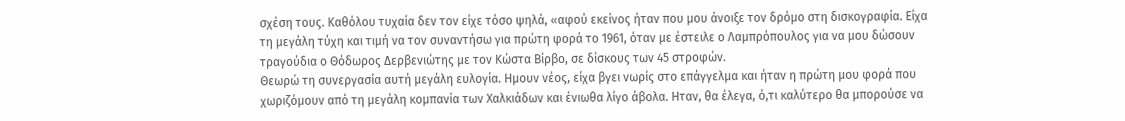σχέση τους. Καθόλου τυχαία δεν τον είχε τόσο ψηλά, «αφού εκείνος ήταν που μου άνοιξε τον δρόμο στη δισκογραφία. Είχα τη μεγάλη τύχη και τιμή να τον συναντήσω για πρώτη φορά το 1961, όταν με έστειλε ο Λαμπρόπουλος για να μου δώσουν τραγούδια ο Θόδωρος Δερβενιώτης με τον Κώστα Βίρβο, σε δίσκους των 45 στροφών.
Θεωρώ τη συνεργασία αυτή μεγάλη ευλογία. Ημουν νέος, είχα βγει νωρίς στο επάγγελμα και ήταν η πρώτη μου φορά που χωριζόμουν από τη μεγάλη κομπανία των Χαλκιάδων και ένιωθα λίγο άβολα. Ηταν, θα έλεγα, ό,τι καλύτερο θα μπορούσε να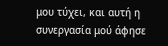μου τύχει, και αυτή η συνεργασία μού άφησε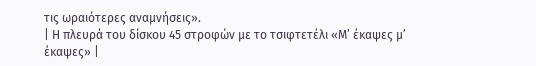τις ωραιότερες αναμνήσεις».
| Η πλευρά του δίσκου 45 στροφών με το τσιφτετέλι «Μ’ έκαψες μ’ έκαψες» |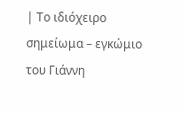| Το ιδιόχειρο σημείωμα – εγκώμιο του Γιάννη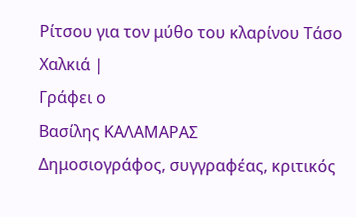Ρίτσου για τον μύθο του κλαρίνου Τάσο Χαλκιά |
Γράφει ο
Βασίλης ΚΑΛΑΜΑΡΑΣ
Δημοσιογράφος, συγγραφέας, κριτικός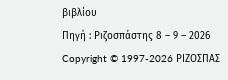βιβλίου
Πηγή : Ριζοσπάστης 8 – 9 – 2026
Copyright © 1997-2026 ΡΙΖΟΣΠΑΣ